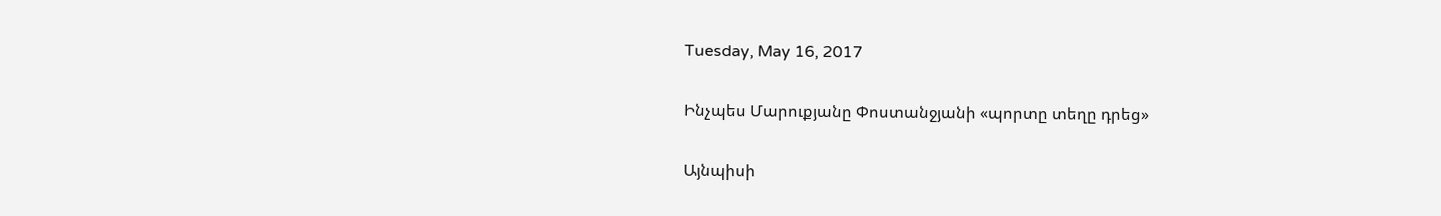Tuesday, May 16, 2017

Ինչպես Մարուքյանը Փոստանջյանի «պորտը տեղը դրեց»

Այնպիսի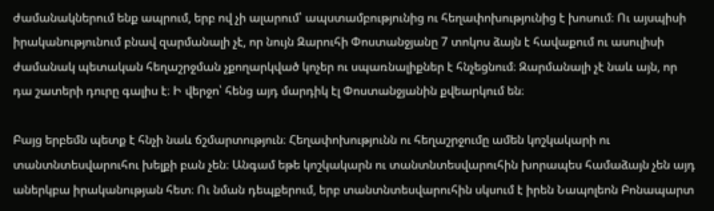ժամանակներում ենք ապրում, երբ ով չի ալարում՝ ապստամբությունից ու հեղափոխությունից է խոսում։ Ու այսպիսի իրականությունում բնավ զարմանալի չէ, որ նույն Զարուհի Փոստանջյանը 7 տոկոս ձայն է հավաքում ու ասուլիսի ժամանակ պետական հեղաշրջման չքողարկված կոչեր ու սպառնալիքներ է հնչեցնում։ Զարմանալի չէ նաև այն, որ դա շատերի դուրը գալիս է։ Ի վերջո՝ հենց այդ մարդիկ էլ Փոստանջյանին քվեարկում են։

Բայց երբեմն պետք է հնչի նաև ճշմարտություն։ Հեղափոխությունն ու հեղաշրջումը ամեն կոշկակարի ու տանտնտեսվարուհու խելքի բան չեն։ Անգամ եթե կոշկակարն ու տանտնտեսվարուհին խորապես համաձայն չեն այդ աներկբա իրականության հետ։ Ու նման դեպքերում, երբ տանտնտեսվարուհին սկսում է իրեն Նապոլեոն Բոնապարտ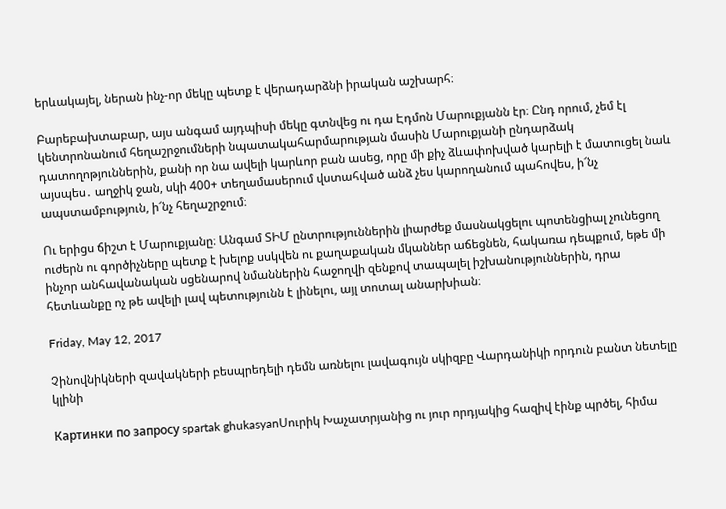երևակայել, ներան ինչ-որ մեկը պետք է վերադարձնի իրական աշխարհ։

Բարեբախտաբար, այս անգամ այդպիսի մեկը գտնվեց ու դա Էդմոն Մարուքյանն էր։ Ընդ որում, չեմ էլ կենտրոնանում հեղաշրջումների նպատակահարմարության մասին Մարուքյանի ընդարձակ դատողոթյուններին, քանի որ նա ավելի կարևոր բան ասեց, որը մի քիչ ձևափոխված կարելի է մատուցել նաև այսպես․ աղջիկ ջան, սկի 400+ տեղամասերում վստահված անձ չես կարողանում պահովես, ի՜նչ ապստամբություն, ի՜նչ հեղաշրջում։

Ու երիցս ճիշտ է Մարուքյանը։ Անգամ ՏԻՄ ընտրություններին լիարժեք մասնակցելու պոտենցիալ չունեցող ուժերն ու գործիչները պետք է խելոք սսկվեն ու քաղաքական մկաններ աճեցնեն, հակառա դեպքում, եթե մի ինչոր անհավանական սցենարով նմաններին հաջողվի զենքով տապալել իշխանություններին, դրա հետևանքը ոչ թե ավելի լավ պետությունն է լինելու, այլ տոտալ անարխիան։

Friday, May 12, 2017

Չինովնիկների զավակների բեսպրեդելի դեմն առնելու լավագույն սկիզբը Վարդանիկի որդուն բանտ նետելը կլինի

Картинки по запросу spartak ghukasyanՍուրիկ Խաչատրյանից ու յուր որդյակից հազիվ էինք պրծել, հիմա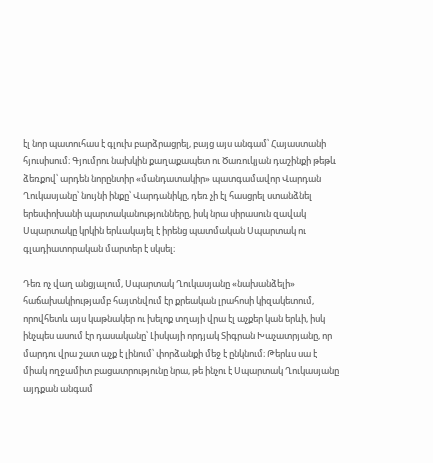էլ նոր պատուհաս է գլուխ բարձրացրել, բայց այս անգամ՝ Հայաստանի հյուսիսում։ Գյումրու նախկին քաղաքապետ ու Ծառուկյան դաշինքի թեթև ձեռքով՝ արդեն նորընտիր «մանդատակիր» պատգամավոր Վարդան Ղուկասյանը՝ նույնի ինքը՝ Վարդանիկը, դեռ չի էլ հասցրել ստանձնել երեսփոխանի պարտականությունները, իսկ նրա սիրասուն զավակ Սպարտակը կրկին երևակայել է իրենց պատմական Սպարտակ ու գլադիատորական մարտեր է սկսել։

Դեռ ոչ վաղ անցյալում, Սպարտակ Ղուկասյանը «նախանձելի» հաճախակիությամբ հայտնվում էր քրեական լրահոսի կիզակետում, որովհետև այս կաթնակեր ու խելոք տղայի վրա էլ աչքեր կան երևի, իսկ ինչպես ասում էր դասականը՝ Լիսկայի որդյակ Տիգրան Խաչատրյանը, որ մարդու վրա շատ աչք է լինում՝ փորձանքի մեջ է ընկնում։ Թերևս սա է միակ ողջամիտ բացատրությունը նրա, թե ինչու է Սպարտակ Ղուկասյանը այդքան անգամ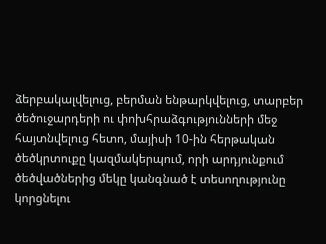ձերբակալվելուց, բերման ենթարկվելուց, տարբեր ծեծուջարդերի ու փոխհրաձգությունների մեջ հայտնվելուց հետո, մայիսի 10-ին հերթական ծեծկրտուքը կազմակերպում, որի արդյունքում ծեծվածներից մեկը կանգնած է տեսողությունը կորցնելու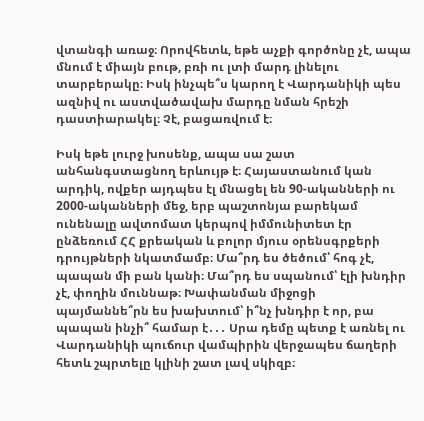վտանգի առաջ։ Որովհետև, եթե աչքի գործոնը չէ, ապա մնում է միայն բութ, բռի ու լտի մարդ լինելու տարբերակը։ Իսկ ինչպե՞ս կարող է Վարդանիկի պես ազնիվ ու աստվածավախ մարդը նման հրեշի դաստիարակել։ Չէ, բացառվում է։

Իսկ եթե լուրջ խոսենք, ապա սա շատ անհանգստացնող երևույթ է։ Հայաստանում կան արդիկ, ովքեր այդպես էլ մնացել են 90-ականների ու 2000-ականների մեջ, երբ պաշտոնյա բարեկամ ունենալը ավտոմատ կերպով իմմունիտետ էր ընձեռում ՀՀ քրեական և բոլոր մյուս օրենսգրքերի դրույթների նկատմամբ։ Մա՞րդ ես ծեծում՝ հոգ չէ, պապան մի բան կանի։ Մա՞րդ ես սպանում՝ էլի խնդիր չէ, փողին մուննաթ։ Խափանման միջոցի պայմաննե՞րն ես խախտում՝ ի՞նչ խնդիր է որ, բա պապան ինչի՞ համար է․․․ Սրա դեմը պետք է առնել ու Վարդանիկի պուճուր վամպիրին վերջապես ճաղերի հետև շպրտելը կլինի շատ լավ սկիզբ։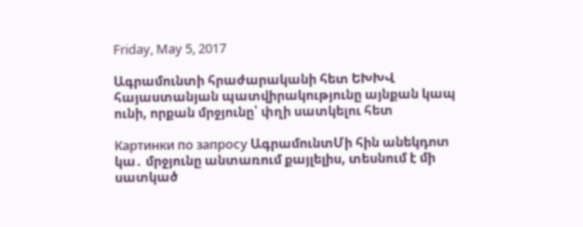Friday, May 5, 2017

Ագրամունտի հրաժարականի հետ ԵԽԽՎ հայաստանյան պատվիրակությունը այնքան կապ ունի, որքան մրջյունը՝ փղի սատկելու հետ

Картинки по запросу ԱգրամունտՄի հին անեկդոտ կա․ մրջյունը անտառում քայլելիս, տեսնում է մի սատկած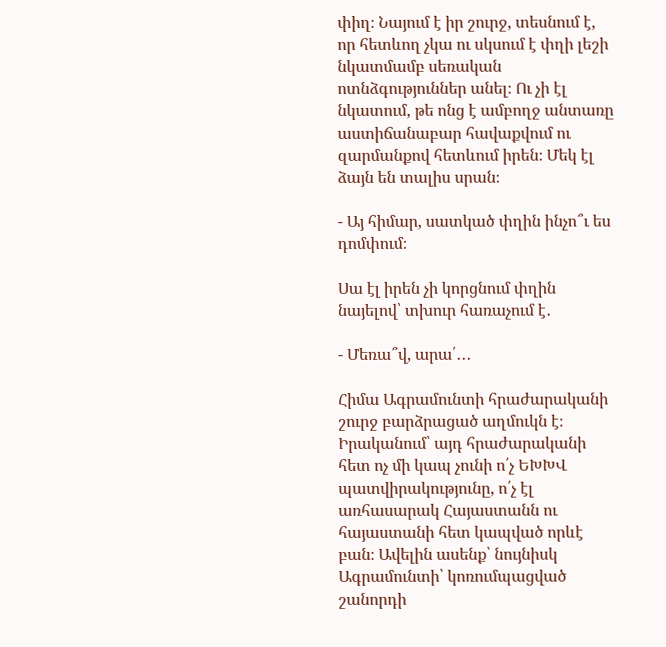փիղ։ Նայում է իր շուրջ, տեսնում է, որ հետևող չկա ու սկսում է փղի լեշի նկատմամբ սեռական ոտնձգություններ անել։ Ու չի էլ նկատում, թե ոնց է ամբողջ անտառը աստիճանաբար հավաքվում ու զարմանքով հետևում իրեն։ Մեկ էլ ձայն են տալիս սրան։

- Այ հիմար, սատկած փղին ինչո՞ւ ես դոմփում։

Սա էլ իրեն չի կորցնում փղին նայելով՝ տխուր հառաչում է․

- Մեռա՞վ, արա՛․․․

Հիմա Ագրամունտի հրաժարականի շուրջ բարձրացած աղմուկն է։
Իրականում՝ այդ հրաժարականի հետ ոչ մի կապ չունի ո՛չ ԵԽԽՎ պատվիրակությունը, ո՛չ էլ առհասարակ Հայաստանն ու հայաստանի հետ կապված որևէ բան։ Ավելին ասենք՝ նույնիսկ Ագրամունտի՝ կոռումպացված շանորդի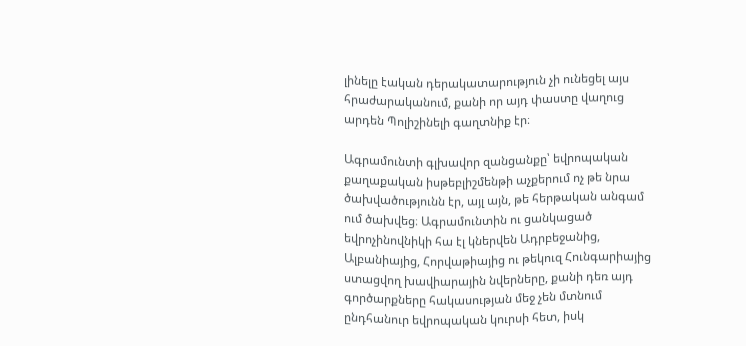լինելը էական դերակատարություն չի ունեցել այս հրաժարականում, քանի որ այդ փաստը վաղուց արդեն Պոլիշինելի գաղտնիք էր։

Ագրամունտի գլխավոր զանցանքը՝ եվրոպական քաղաքական իսթեբլիշմենթի աչքերում ոչ թե նրա ծախվածությունն էր, այլ այն, թե հերթական անգամ ում ծախվեց։ Ագրամունտին ու ցանկացած եվրոչինովնիկի հա էլ կներվեն Ադրբեջանից, Ալբանիայից, Հորվաթիայից ու թեկուզ Հունգարիայից ստացվող խավիարային նվերները, քանի դեռ այդ գործարքները հակասության մեջ չեն մտնում ընդհանուր եվրոպական կուրսի հետ, իսկ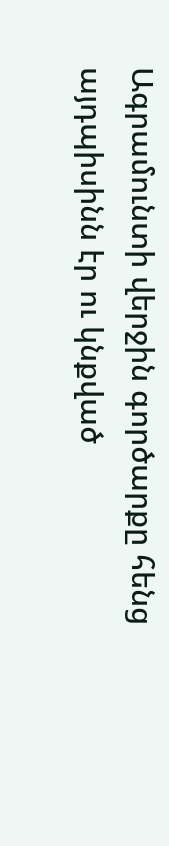Ագրամունտի վերջին գործարքը հենց այդպիսինն էր ու կնքված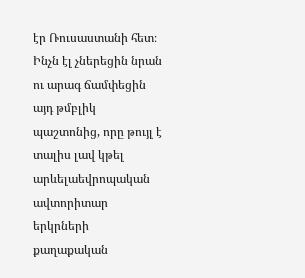էր Ռուսաստանի հետ։ Ինչն էլ չներեցին նրան ու արագ ճամփեցին այդ թմբլիկ պաշտոնից, որը թույլ է տալիս լավ կթել արևելաեվրոպական ավտորիտար երկրների քաղաքական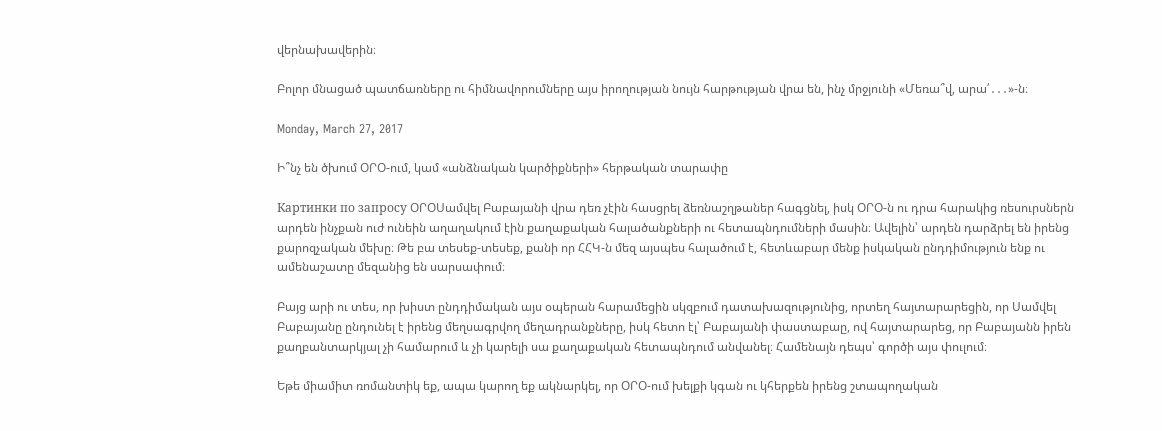վերնախավերին։

Բոլոր մնացած պատճառները ու հիմնավորումները այս իրողության նույն հարթության վրա են, ինչ մրջյունի «Մեռա՞վ, արա՛․․․»-ն։

Monday, March 27, 2017

Ի՞նչ են ծխում ՕՐՕ-ում, կամ «անձնական կարծիքների» հերթական տարափը

Картинки по запросу ՕՐՕՍամվել Բաբայանի վրա դեռ չէին հասցրել ձեռնաշղթաներ հագցնել, իսկ ՕՐՕ-ն ու դրա հարակից ռեսուրսներն արդեն ինչքան ուժ ունեին աղաղակում էին քաղաքական հալածանքների ու հետապնդումների մասին։ Ավելին՝ արդեն դարձրել են իրենց քարոզչական մեխը։ Թե բա տեսեք-տեսեք, քանի որ ՀՀԿ-ն մեզ այսպես հալածում է, հետևաբար մենք իսկական ընդդիմություն ենք ու ամենաշատը մեզանից են սարսափում։

Բայց արի ու տես, որ խիստ ընդդիմական այս օպերան հարամեցին սկզբում դատախազությունից, որտեղ հայտարարեցին, որ Սամվել Բաբայանը ընդունել է իրենց մեղսագրվող մեղադրանքները, իսկ հետո էլ՝ Բաբայանի փաստաբաը, ով հայտարարեց, որ Բաբայանն իրեն քաղբանտարկյալ չի համարում և չի կարելի սա քաղաքական հետապնդում անվանել։ Համենայն դեպս՝ գործի այս փուլում։

Եթե միամիտ ռոմանտիկ եք, ապա կարող եք ակնարկել, որ ՕՐՕ-ում խելքի կգան ու կհերքեն իրենց շտապողական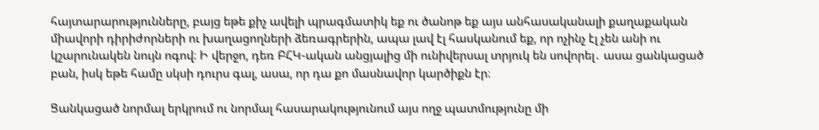հայտարարությունները, բայց եթե քիչ ավելի պրագմատիկ եք ու ծանոթ եք այս անհասականալի քաղաքական միավորի դիրիժորների ու խաղացողների ձեռագրերին, ապա լավ էլ հասկանում եք, որ ոչինչ էլ չեն անի ու կշարունակեն նույն ոգով։ Ի վերջո, դեռ ԲՀԿ-ական անցյալից մի ունիվերսալ տրյուկ են սովորել․ ասա ցանկացած բան, իսկ եթե համը սկսի դուրս գալ, ասա, որ դա քո մասնավոր կարծիքն էր։

Ցանկացած նորմալ երկրում ու նորմալ հասարակությունում այս ողջ պատմությունը մի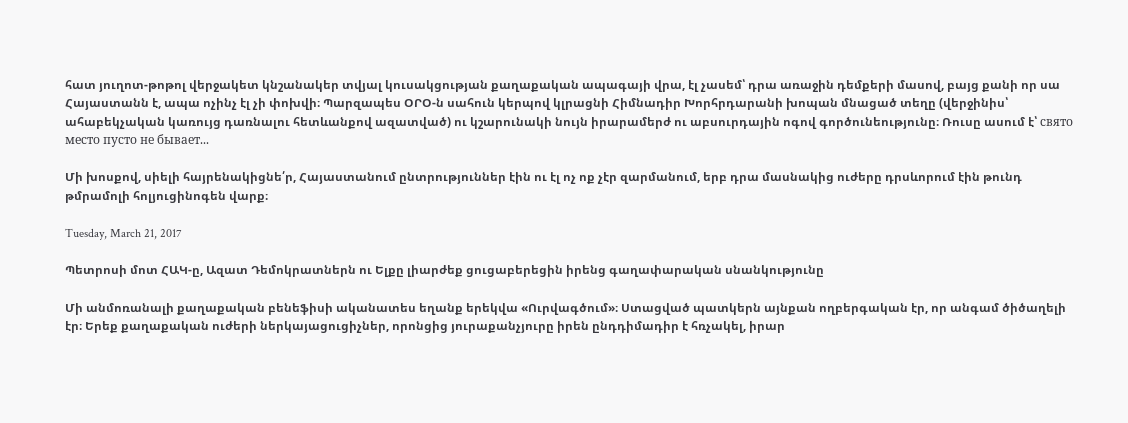հատ յուղոտ-թոթոլ վերջակետ կնշանակեր տվյալ կուսակցության քաղաքական ապագայի վրա, էլ չասեմ՝ դրա առաջին դեմքերի մասով, բայց քանի որ սա Հայաստանն է, ապա ոչինչ էլ չի փոխվի։ Պարզապես ՕՐՕ-ն սահուն կերպով կլրացնի Հիմնադիր Խորհրդարանի խոպան մնացած տեղը (վերջինիս՝ ահաբեկչական կառույց դառնալու հետևանքով ազատված) ու կշարունակի նույն իրարամերժ ու աբսուրդային ոգով գործունեությունը։ Ռուսը ասում է՝ свято место пусто не бывает...

Մի խոսքով, սիելի հայրենակիցնե՛ր, Հայաստանում ընտրություններ էին ու էլ ոչ ոք չէր զարմանում, երբ դրա մասնակից ուժերը դրսևորում էին թունդ թմրամոլի հոլյուցինոգեն վարք։

Tuesday, March 21, 2017

Պետրոսի մոտ ՀԱԿ-ը, Ազատ Դեմոկրատներն ու Ելքը լիարժեք ցուցաբերեցին իրենց գաղափարական սնանկությունը

Մի անմոռանալի քաղաքական բենեֆիսի ականատես եղանք երեկվա «Ուրվագծում»։ Ստացված պատկերն այնքան ողբերգական էր, որ անգամ ծիծաղելի էր։ Երեք քաղաքական ուժերի ներկայացուցիչներ, որոնցից յուրաքանչյուրը իրեն ընդդիմադիր է հռչակել, իրար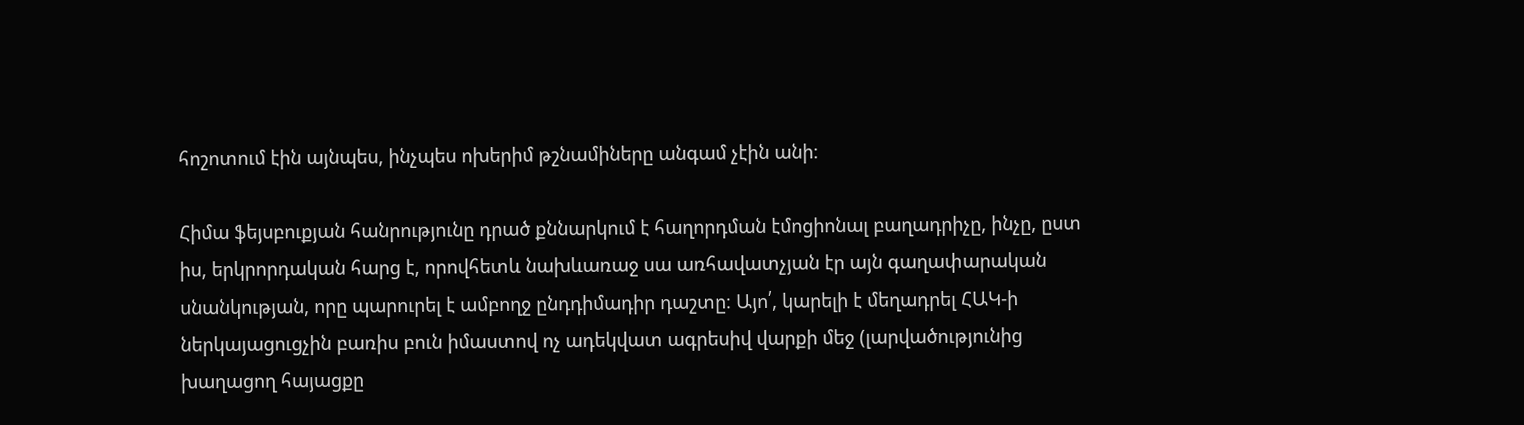հոշոտում էին այնպես, ինչպես ոխերիմ թշնամիները անգամ չէին անի։

Հիմա ֆեյսբուքյան հանրությունը դրած քննարկում է հաղորդման էմոցիոնալ բաղադրիչը, ինչը, ըստ իս, երկրորդական հարց է, որովհետև նախևառաջ սա առհավատչյան էր այն գաղափարական սնանկության, որը պարուրել է ամբողջ ընդդիմադիր դաշտը։ Այո՛, կարելի է մեղադրել ՀԱԿ-ի ներկայացուցչին բառիս բուն իմաստով ոչ ադեկվատ ագրեսիվ վարքի մեջ (լարվածությունից խաղացող հայացքը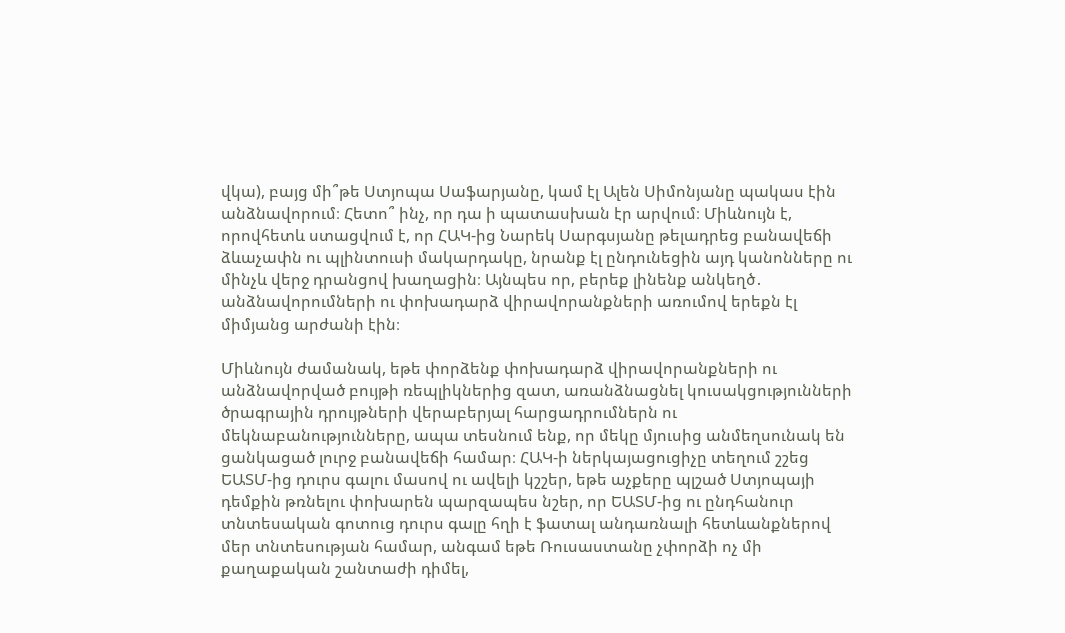վկա), բայց մի՞թե Ստյոպա Սաֆարյանը, կամ էլ Ալեն Սիմոնյանը պակաս էին անձնավորում։ Հետո՞ ինչ, որ դա ի պատասխան էր արվում։ Միևնույն է, որովհետև ստացվում է, որ ՀԱԿ-ից Նարեկ Սարգսյանը թելադրեց բանավեճի ձևաչափն ու պլինտուսի մակարդակը, նրանք էլ ընդունեցին այդ կանոնները ու մինչև վերջ դրանցով խաղացին։ Այնպես որ, բերեք լինենք անկեղծ․ անձնավորումների ու փոխադարձ վիրավորանքների առումով երեքն էլ միմյանց արժանի էին։

Միևնույն ժամանակ, եթե փորձենք փոխադարձ վիրավորանքների ու անձնավորված բույթի ռեպլիկներից զատ, առանձնացնել կուսակցությունների ծրագրային դրույթների վերաբերյալ հարցադրումներն ու մեկնաբանությունները, ապա տեսնում ենք, որ մեկը մյուսից անմեղսունակ են ցանկացած լուրջ բանավեճի համար։ ՀԱԿ-ի ներկայացուցիչը տեղում շշեց ԵԱՏՄ-ից դուրս գալու մասով ու ավելի կշշեր, եթե աչքերը պլշած Ստյոպայի դեմքին թռնելու փոխարեն պարզապես նշեր, որ ԵԱՏՄ-ից ու ընդհանուր տնտեսական գոտուց դուրս գալը հղի է ֆատալ անդառնալի հետևանքներով մեր տնտեսության համար, անգամ եթե Ռուսաստանը չփորձի ոչ մի քաղաքական շանտաժի դիմել,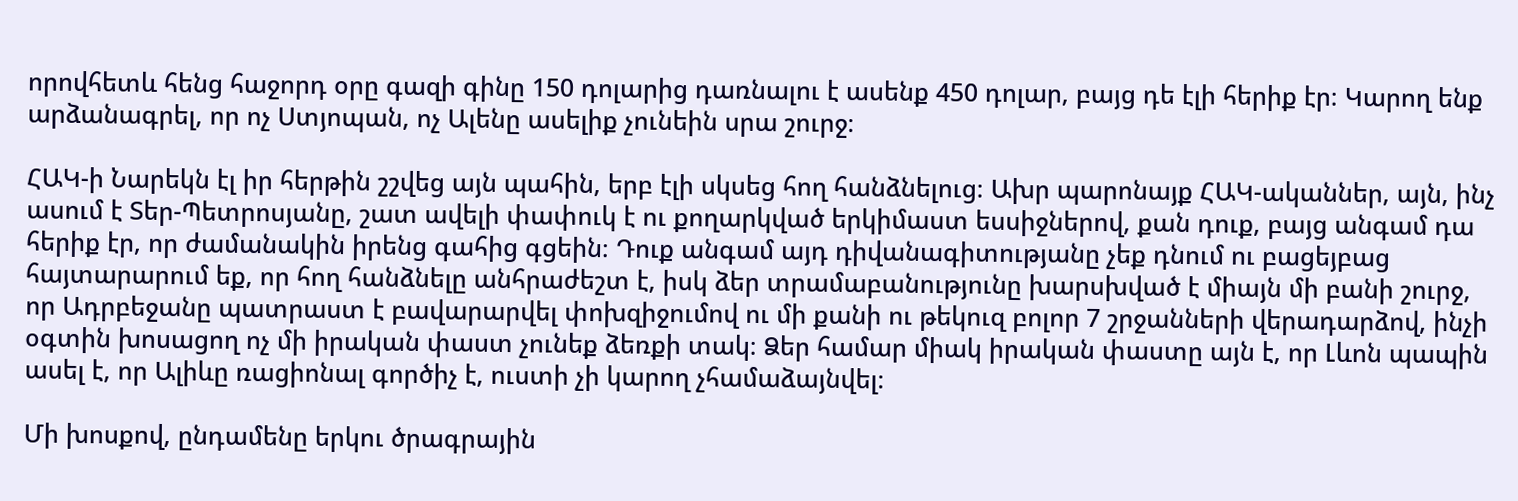որովհետև հենց հաջորդ օրը գազի գինը 150 դոլարից դառնալու է ասենք 450 դոլար, բայց դե էլի հերիք էր։ Կարող ենք արձանագրել, որ ոչ Ստյոպան, ոչ Ալենը ասելիք չունեին սրա շուրջ։

ՀԱԿ-ի Նարեկն էլ իր հերթին շշվեց այն պահին, երբ էլի սկսեց հող հանձնելուց։ Ախր պարոնայք ՀԱԿ-ականներ, այն, ինչ ասում է Տեր-Պետրոսյանը, շատ ավելի փափուկ է ու քողարկված երկիմաստ եսսիջներով, քան դուք, բայց անգամ դա հերիք էր, որ ժամանակին իրենց գահից գցեին։ Դուք անգամ այդ դիվանագիտությանը չեք դնում ու բացեյբաց հայտարարում եք, որ հող հանձնելը անհրաժեշտ է, իսկ ձեր տրամաբանությունը խարսխված է միայն մի բանի շուրջ, որ Ադրբեջանը պատրաստ է բավարարվել փոխզիջումով ու մի քանի ու թեկուզ բոլոր 7 շրջանների վերադարձով, ինչի օգտին խոսացող ոչ մի իրական փաստ չունեք ձեռքի տակ։ Ձեր համար միակ իրական փաստը այն է, որ Լևոն պապին ասել է, որ Ալիևը ռացիոնալ գործիչ է, ուստի չի կարող չհամաձայնվել։

Մի խոսքով, ընդամենը երկու ծրագրային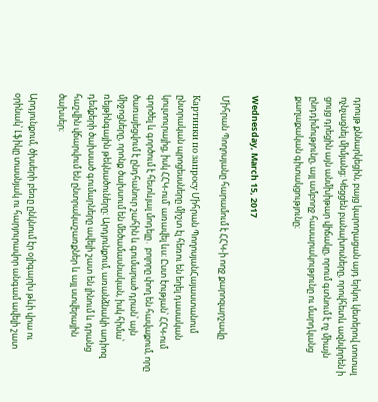դրույթ քննարկեցին, բայց կարողացան այդ երկու կետերով տոտալ ոչնչացնել միմյանց։ Կեցցեն բանախոսները, որովհետև ազնվորեն ի ցույց դրեցին այն անմխիթար վիճակը, որում գտնում է ոչ միայն ընդդիմությունը, այլ ամբողջ հասարակությունը ու մարդկանց քաղաքական գիտակցությունը։


Wednesday, March 15, 2017

Միհրան Պողոսյանը հարամում է ՀՀԿ-ի ողջ քարոզարշավը

Картинки по запросу Միհրան ՊողոսյանՀայաստանում ընտրական պրոցեսսները միշտ էլ հեռու են եղել դասական կուլտուրայից, իսկ ՀՀԿ-ում՝ առավել ևս։ Ըստ էության՝ ՀՀԿ-ում գործել և գործում է հետևյալ մոդելը․ բոլորը փող են հավաքում, որը ծառայեցվում է ընդհանուր շահին և գումարած դրան՝ այն միջոցները, որոնք ծախսում են մեծամասնական, իսկ հիմա՝ ռեյթինգային թեկնածուները։ Արդյունքում, առանձնակի ադիոզ դեմքերի ծախսած գումարները ավելի շատ են լինում և դրանց հաշվին վճարվում են ընտրակաշառքներ և այլ ստվերային ծախսեր։

Արդյունքում, ծխսերի բեռը ընկնում էր օլիգարխ թևի վրա ու օրինակ՝ Լֆիկը տասնյակ ու հարյուրավոր անգամ ավելի շատ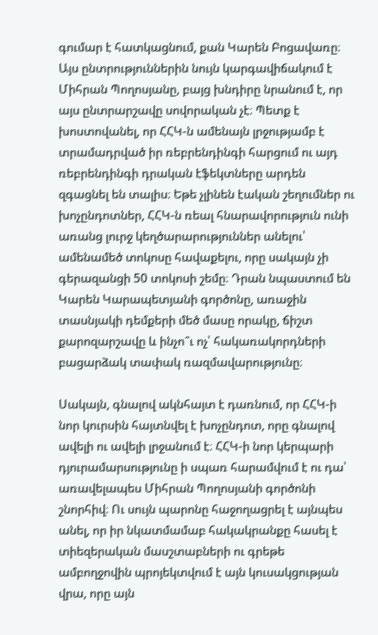գումար է հատկացնում, քան Կարեն Բոցավառը։ Այս ընտրություններին նույն կարգավիճակում է Միհրան Պողոսյանը, բայց խնդիրը նրանում է, որ այս ընտրարշավը սովորական չէ։ Պետք է խոստովանել, որ ՀՀԿ-ն ամենայն լրջությամբ է տրամադրված իր ռեբրենդինգի հարցում ու այդ ռեբրենդինգի դրական էֆեկտները արդեն զգացնել են տալիս։ Եթե չլինեն էական շեղումներ ու խոչընդոտներ, ՀՀԿ-ն ռեալ հնարավորություն ունի առանց լուրջ կեղծարարություններ անելու՝ ամենամեծ տոկոսը հավաքելու, որը սակայն չի գերազանցի 50 տոկոսի շեմը։ Դրան նպաստում են Կարեն Կարապետյանի գործոնը, առաջին տասնյակի դեմքերի մեծ մասը որակը, ճիշտ քարոզարշավը և ինչո՞ւ ոչ՝ հակառակորդների բացարձակ տափակ ռազմավարությունը։

Սակայն, գնալով ակնհայտ է դառնում, որ ՀՀԿ-ի նոր կուրսին հայտնվել է խոչընդոտ, որը գնալով ավելի ու ավելի լրջանում է։ ՀՀԿ-ի նոր կերպարի դյուրամարսությունը ի սպառ հարամվում է ու դա՝ առավելապես Միհրան Պողոսյանի գործոնի շնորհիվ։ Ու սույն պարոնը հաջողացրել է այնպես անել, որ իր նկատմամաբ հակակրանքը հասել է տիեզերական մասշտաբների ու գրեթե ամբողջովին պրոյեկտվում է այն կուսակցության վրա, որը այն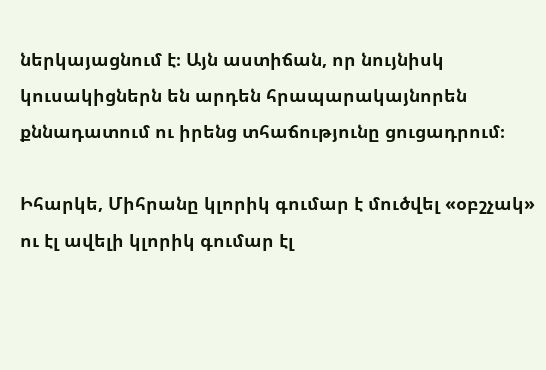ներկայացնում է։ Այն աստիճան, որ նույնիսկ կուսակիցներն են արդեն հրապարակայնորեն քննադատում ու իրենց տհաճությունը ցուցադրում։

Իհարկե, Միհրանը կլորիկ գումար է մուծվել «օբշչակ» ու էլ ավելի կլորիկ գումար էլ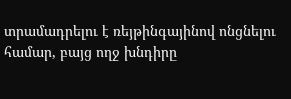տրամադրելու է ռեյթինգայինով ոնցնելու համար, բայց ողջ խնդիրը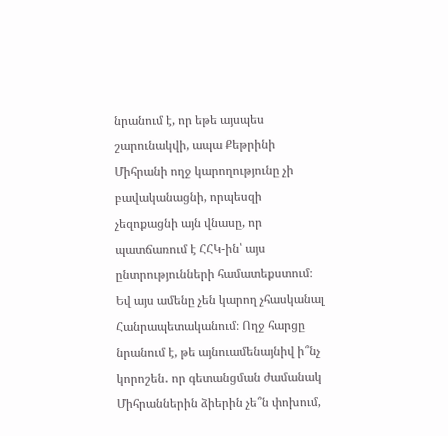նրանում է, որ եթե այսպես շարունակվի, ապա Քեթրինի Միհրանի ողջ կարողությունը չի բավականացնի, որպեսզի չեզոքացնի այն վնասը, որ պատճառում է ՀՀԿ-ին՝ այս ընտրությունների համատեքստում։ Եվ այս ամենը չեն կարող չհասկանալ Հանրապետականում։ Ողջ հարցը նրանում է, թե այնուամենայնիվ ի՞նչ կորոշեն․ որ գետանցման ժամանակ Միհրաններին ձիերին չե՞ն փոխում,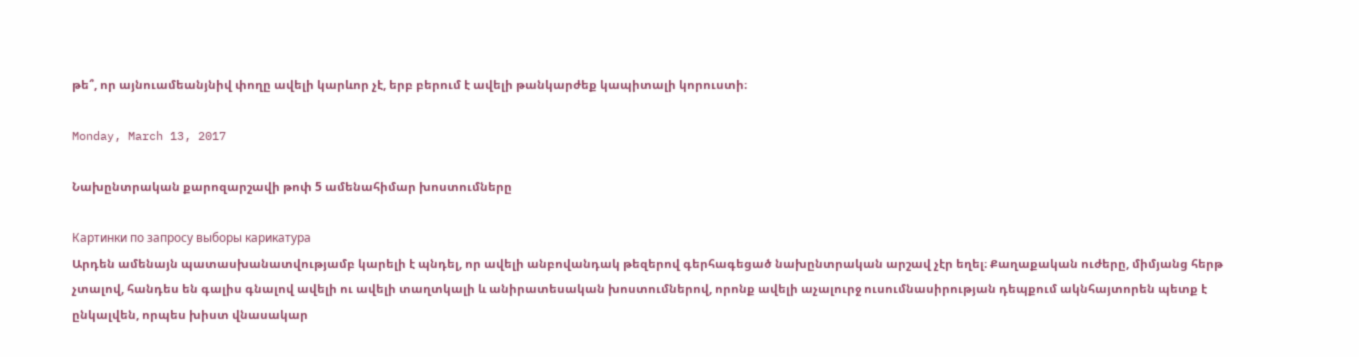թե՞, որ այնուամեանյնիվ փողը ավելի կարևոր չէ, երբ բերում է ավելի թանկարժեք կապիտալի կորուստի։

Monday, March 13, 2017

Նախընտրական քարոզարշավի թոփ 5 ամենահիմար խոստումները

Картинки по запросу выборы карикатура
Արդեն ամենայն պատասխանատվությամբ կարելի է պնդել, որ ավելի անբովանդակ թեզերով գերհագեցած նախընտրական արշավ չէր եղել։ Քաղաքական ուժերը, միմյանց հերթ չտալով, հանդես են գալիս գնալով ավելի ու ավելի տաղտկալի և անիրատեսական խոստումներով, որոնք ավելի աչալուրջ ուսումնասիրության դեպքում ակնհայտորեն պետք է ընկալվեն, որպես խիստ վնասակար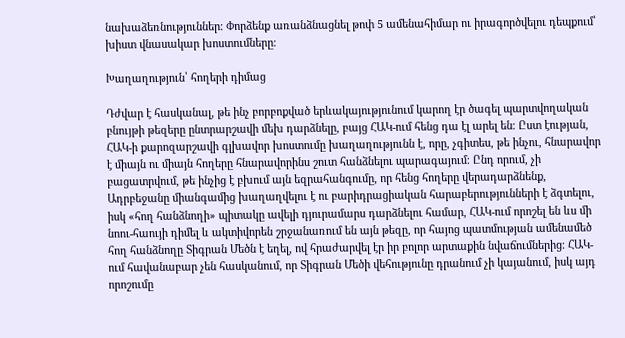նախաձեռնություններ։ Փորձենք առանձնացնել թոփ 5 ամենահիմար ու իրագործվելու դեպքում՝ խիստ վնասակար խոստումները։

Խաղաղություն՝ հողերի դիմաց

Դժվար է հասկանալ, թե ինչ բորբոքված երևակայությունում կարող էր ծագել պարտվողական բնույթի թեզերը ընտրարշավի մեխ դարձնելը, բայց ՀԱԿ-ում հենց դա էլ արել են։ Ըստ էության, ՀԱԿ-ի քարոզարշավի գլխավոր խոստումը խաղաղությունն է, որը, չգիտես, թե ինչու, հնարավոր է միայն ու միայն հողերը հնարավորինս շուտ հանձնելու պարագայում։ Ընդ որում, չի բացատրվում, թե ինչից է բխում այն եզրահանգումը, որ հենց հողերը վերադարձնենք, Ադրբեջանը միանգամից խաղաղվելու է ու բարիդրացիական հարաբերությունների է ձգտելու, իսկ «հող հանձնողի» պիտակը ավելի դյուրամարս դարձնելու համար, ՀԱԿ-ում որոշել են ևս մի նոու-հաույի դիմել և ակտիվորեն շրջանառում են այն թեզը, որ հայոց պատմության ամենամեծ հող հանձնողը Տիգրան Մեծն է եղել, ով հրաժարվել էր իր բոլոր արտաքին նվաճումներից։ ՀԱԿ-ում հավանաբար չեն հասկանում, որ Տիգրան Մեծի վեհությունը դրանում չի կայանում, իսկ այդ որոշումը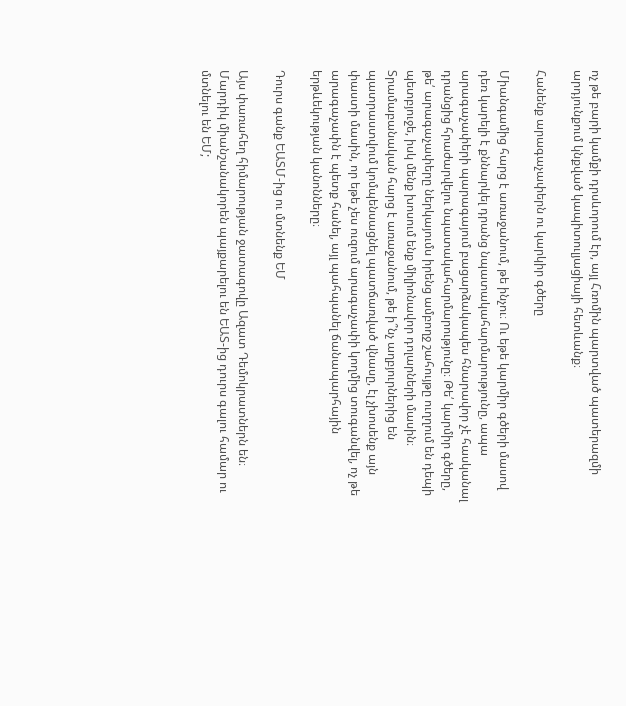ոչ թե բարի կամքի դրսևորում էր, այլ Հռոմին պարտված պատերազմի արդյունքում կնքված կապիտուլյացիայի հետևանք։

Հանենք արագաչափերն ու կարկիր գծերը

Միանգամից հարց է առաջանում, թե ինչու։ Ու եթե կարմիր գծերի մասով դեռ կարելի է քննարկել դրանց նպատակահարմարությունը, ապա արագաչափերի պարագայում բացարձակապես հնարավոր չէ հասկանալ դրանցից հրաժարվելու նպատակահարմարությունը։ Թե՛ կարմիր գծերը, թե՛ արագաչափերը ներկայումս իրենց ամբողջ շահույթը ուղղում են դեպի պետբյուջե, իսկ մենք խոսում ենք միլիոնավոր դոլարների մասին։ Տրամաբանական հարց է առաջանում, թե ի՞նչ աղբյուրներից են պատրաստվում կոմպենսացնել պատճառված վնասը, էլ չխոսենք այն փաստի մասին, որ եթե չես ուզում արագաչափի կողմից տուգանվել, ոչ թե արագաչափն է պետք հանել, այլ պահպանել ճանապարհային երթևեկության կանոնները։

Դուրս գանք ԵԱՏՄ-ից ու մտնենք ԵՄ

Այս փառահեղ հիմարության ջատագովը Ազատ Դեմոկրատներն են։ Մարդիկ միանշանակորեն պայքարելու են ԵԱՏ-ից դուրս գալու համար ու մտնելու են ԵՄ;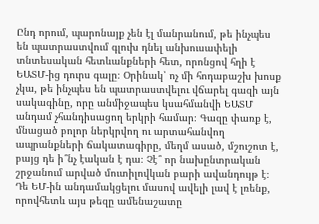Ընդ որում, պարոնայք չեն էլ մանրանում, թե ինչպես են պատրաստվում գլուխ դնել անխուսափելի տնտեսական հետևանքների հետ, որոնցով հղի է ԵԱՏՄ-ից դուրս գալը։ Օրինակ՝ ոչ մի հոդաբաշխ խոսք չկա, թե ինչպես են պատրաստվելու վճարել գազի այն սակագինը, որը անմիջապես կսահմանվի ԵԱՏՄ անդամ չհանդիսացող երկրի համար։ Գազը փառք է, մնացած բոլոր ներկրվող ու արտահանվող ապրանքների ճակատագիրը, մեղմ ասած, մշուշոտ է, բայց դե ի՞նչ էական է դա։ Չէ՞ որ նախընտրական շրջանում արված մուտիլովկան բարի ավանդույթ է։ Դե ԵՄ-ին անդամակցելու մասով ավելի լավ է լռենք, որովհետև այս թեզը ամենաշատը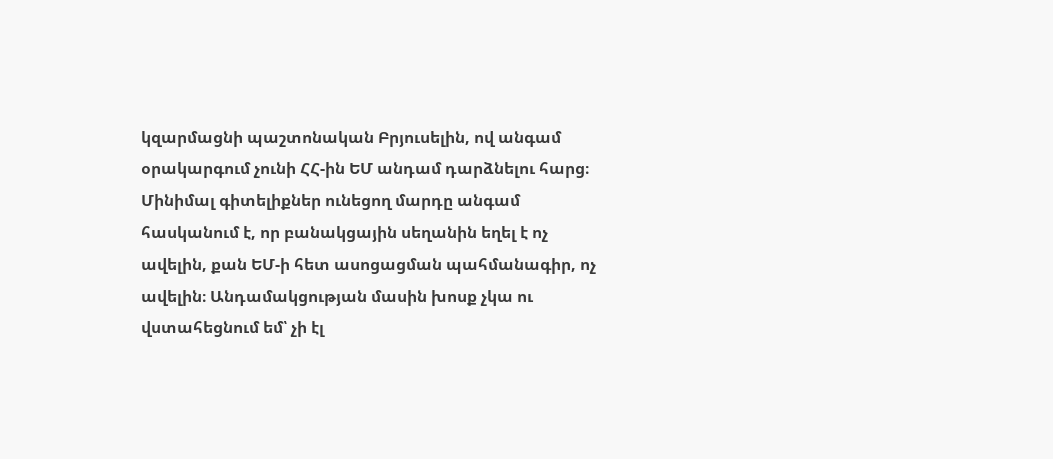կզարմացնի պաշտոնական Բրյուսելին, ով անգամ օրակարգում չունի ՀՀ-ին ԵՄ անդամ դարձնելու հարց։ Մինիմալ գիտելիքներ ունեցող մարդը անգամ հասկանում է, որ բանակցային սեղանին եղել է ոչ ավելին, քան ԵՄ-ի հետ ասոցացման պահմանագիր, ոչ ավելին։ Անդամակցության մասին խոսք չկա ու վստահեցնում եմ՝ չի էլ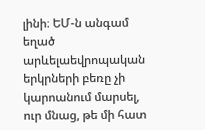լինի։ ԵՄ-ն անգամ եղած արևելաեվրոպական երկրների բեռը չի կարոանում մարսել, ուր մնաց, թե մի հատ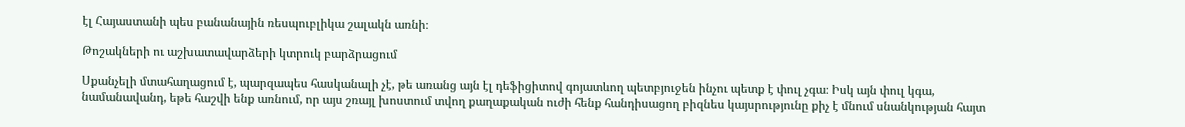էլ Հայաստանի պես բանանային ռեսպուբլիկա շալակն առնի։

Թոշակների ու աշխատավարձերի կտրուկ բարձրացում

Սքանչելի մտահաղացում է, պարզապես հասկանալի չէ, թե առանց այն էլ դեֆիցիտով գոյատևող պետբյուջեն ինչու պետք է փուլ չգա։ Իսկ այն փուլ կգա, նամանավանդ, եթե հաշվի ենք առնում, որ այս շռայլ խոստում տվող քաղաքական ուժի հենք հանդիսացող բիզնես կայսրությունը քիչ է մնում սնանկության հայտ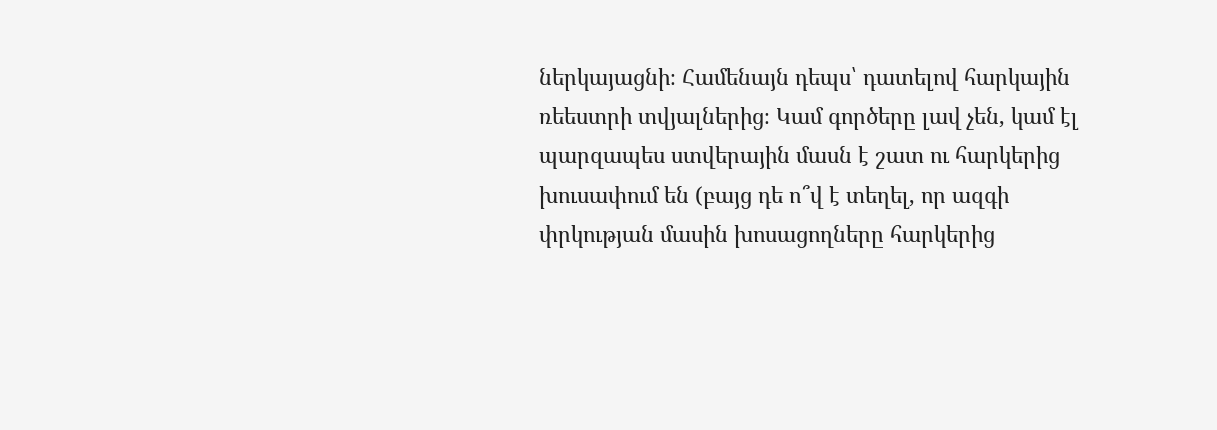ներկայացնի։ Համենայն դեպս՝ դատելով հարկային ռեեստրի տվյալներից։ Կամ գործերը լավ չեն, կամ էլ պարզապես ստվերային մասն է շատ ու հարկերից խուսափում են (բայց դե ո՞վ է տեղել, որ ազգի փրկության մասին խոսացողները հարկերից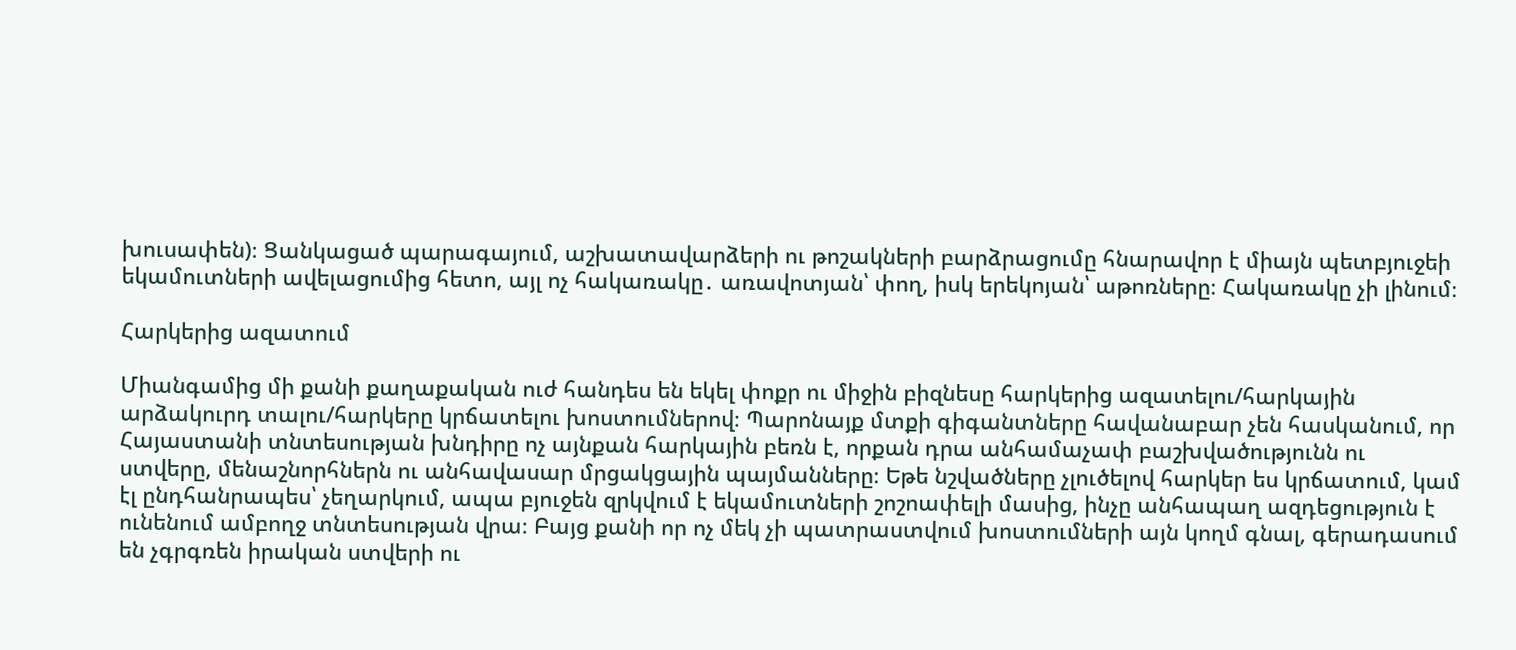խուսափեն)։ Ցանկացած պարագայում, աշխատավարձերի ու թոշակների բարձրացումը հնարավոր է միայն պետբյուջեի եկամուտների ավելացումից հետո, այլ ոչ հակառակը․ առավոտյան՝ փող, իսկ երեկոյան՝ աթոռները։ Հակառակը չի լինում։

Հարկերից ազատում

Միանգամից մի քանի քաղաքական ուժ հանդես են եկել փոքր ու միջին բիզնեսը հարկերից ազատելու/հարկային արձակուրդ տալու/հարկերը կրճատելու խոստումներով։ Պարոնայք մտքի գիգանտները հավանաբար չեն հասկանում, որ Հայաստանի տնտեսության խնդիրը ոչ այնքան հարկային բեռն է, որքան դրա անհամաչափ բաշխվածությունն ու ստվերը, մենաշնորհներն ու անհավասար մրցակցային պայմանները։ Եթե նշվածները չլուծելով հարկեր ես կրճատում, կամ էլ ընդհանրապես՝ չեղարկում, ապա բյուջեն զրկվում է եկամուտների շոշոափելի մասից, ինչը անհապաղ ազդեցություն է ունենում ամբողջ տնտեսության վրա։ Բայց քանի որ ոչ մեկ չի պատրաստվում խոստումների այն կողմ գնալ, գերադասում են չգրգռեն իրական ստվերի ու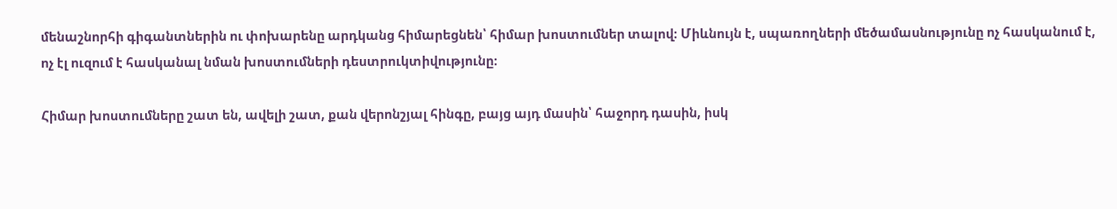մենաշնորհի գիգանտներին ու փոխարենը արդկանց հիմարեցնեն՝ հիմար խոստումներ տալով։ Միևնույն է, սպառողների մեծամասնությունը ոչ հասկանում է, ոչ էլ ուզում է հասկանալ նման խոստումների դեստրուկտիվությունը։

Հիմար խոստումները շատ են, ավելի շատ, քան վերոնշյալ հինգը, բայց այդ մասին՝ հաջորդ դասին, իսկ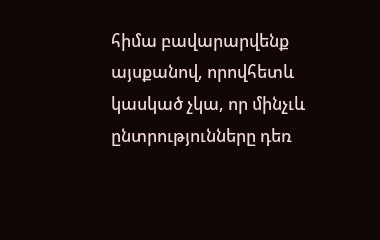հիմա բավարարվենք այսքանով, որովհետև կասկած չկա, որ մինչւև ընտրությունները դեռ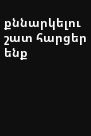քննարկելու շատ հարցեր ենք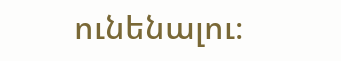ունենալու։